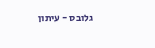גלובס - עיתון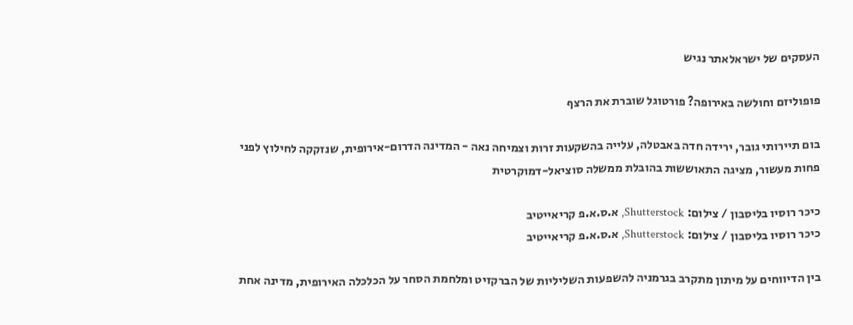העסקים של ישראלאתר נגיש

פופוליזם וחולשה באירופה? פורטוגל שוברת את הרצף

בום תיירותי גובר, ירידה חדה באבטלה, עלייה בהשקעות זרות וצמיחה נאה - המדינה הדרום-אירופית, שנזקקה לחילוץ לפני פחות מעשור, מציגה התאוששות בהובלת ממשלה סוציאל-דמוקרטית

כיכר רוסיו בליסבון / צילום: Shutterstock, א.ס.א.פ קריאייטיב
כיכר רוסיו בליסבון / צילום: Shutterstock, א.ס.א.פ קריאייטיב

בין הדיווחים על מיתון מתקרב בגרמניה להשפעות השליליות של הברקזיט ומלחמת הסחר על הכלכלה האירופית, מדינה אחת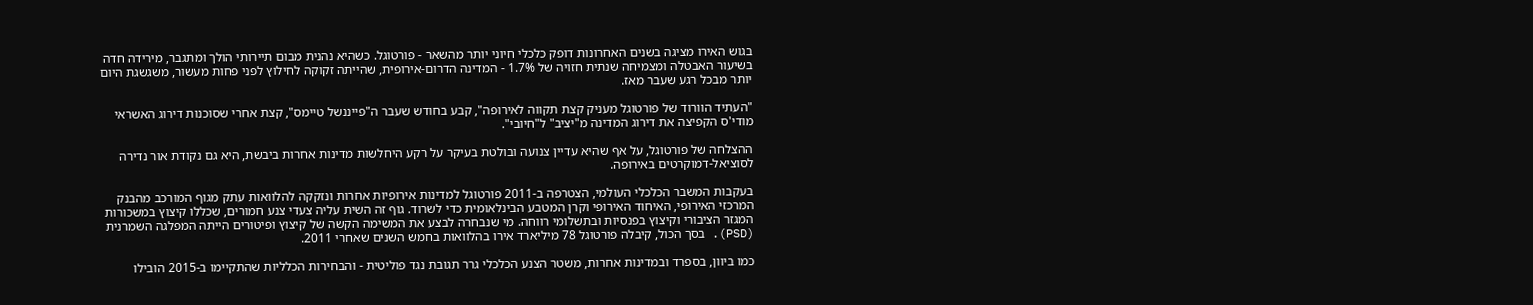בגוש האירו מציגה בשנים האחרונות דופק כלכלי חיוני יותר מהשאר - פורטוגל. כשהיא נהנית מבום תיירותי הולך ומתגבר, מירידה חדה בשיעור האבטלה ומצמיחה שנתית חזויה של 1.7% - המדינה הדרום-אירופית, שהייתה זקוקה לחילוץ לפני פחות מעשור, משגשגת היום יותר מבכל רגע שעבר מאז.

"העתיד הוורוד של פורטוגל מעניק קצת תקווה לאירופה", קבע בחודש שעבר ה"פייננשל טיימס", קצת אחרי שסוכנות דירוג האשראי מודי'ס הקפיצה את דירוג המדינה מ"יציב" ל"חיובי".

ההצלחה של פורטוגל, על אף שהיא עדיין צנועה ובולטת בעיקר על רקע היחלשות מדינות אחרות ביבשת, היא גם נקודת אור נדירה לסוציאל-דמוקרטים באירופה.

בעקבות המשבר הכלכלי העולמי, הצטרפה ב-2011 פורטוגל למדינות אירופיות אחרות ונזקקה להלוואות עתק מגוף המורכב מהבנק המרכזי האירופי, האיחוד האירופי וקרן המטבע הבינלאומית כדי לשרוד. גוף זה השית עליה צעדי צנע חמורים, שכללו קיצוץ במשכורות המגזר הציבורי וקיצוץ בפנסיות ובתשלומי רווחה. מי שנבחרה לבצע את המשימה הקשה של קיצוץ ופיטורים הייתה המפלגה השמרנית (PSD). בסך הכול, קיבלה פורטוגל 78 מיליארד אירו בהלוואות בחמש השנים שאחרי 2011.

כמו ביוון, בספרד ובמדינות אחרות, משטר הצנע הכלכלי גרר תגובת נגד פוליטית - והבחירות הכלליות שהתקיימו ב-2015 הובילו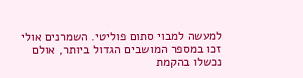למעשה למבוי סתום פוליטי. השמרנים אולי זכו במספר המושבים הגדול ביותר, אולם נכשלו בהקמת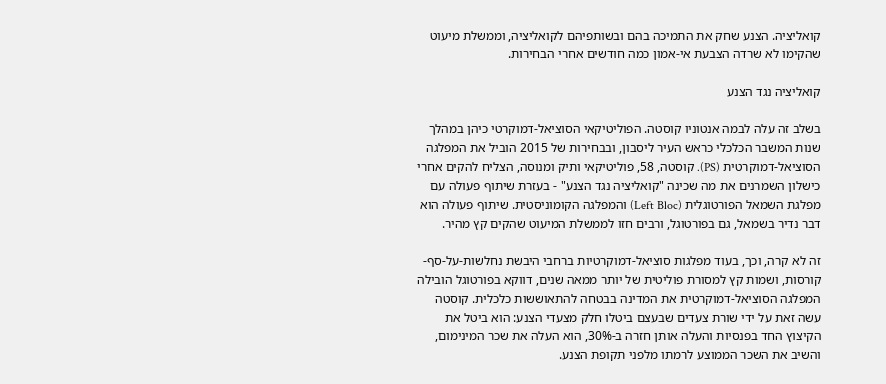קואליציה. הצנע שחק את התמיכה בהם ובשותפיהם לקואליציה, וממשלת מיעוט שהקימו לא שרדה הצבעת אי-אמון כמה חודשים אחרי הבחירות.

קואליציה נגד הצנע

בשלב זה עלה לבמה אנטוניו קוסטה. הפוליטיקאי הסוציאל-דמוקרטי כיהן במהלך שנות המשבר הכלכלי כראש העיר ליסבון, ובבחירות של 2015 הוביל את המפלגה הסוציאל-דמוקרטית (PS). קוסטה, 58, פוליטיקאי ותיק ומנוסה, הצליח להקים אחרי כישלון השמרנים את מה שכינה "קואליציה נגד הצנע" - בעזרת שיתוף פעולה עם מפלגת השמאל הפורטוגלית (Left Bloc) והמפלגה הקומוניסטית. שיתוף פעולה הוא דבר נדיר בשמאל, גם בפורטוגל, ורבים חזו לממשלת המיעוט שהקים קץ מהיר.

זה לא קרה, וכך, בעוד מפלגות סוציאל-דמוקרטיות ברחבי היבשת נחלשות-על-סף-קורסות, ושמות קץ למסורת פוליטית של יותר ממאה שנים, דווקא בפורטוגל הובילה המפלגה הסוציאל-דמוקרטית את המדינה בבטחה להתאוששות כלכלית. קוסטה עשה זאת על ידי שורת צעדים שבעצם ביטלו חלק מצעדי הצנע: הוא ביטל את הקיצוץ החד בפנסיות והעלה אותן חזרה ב-30%, הוא העלה את שכר המינימום, והשיב את השכר הממוצע לרמתו מלפני תקופת הצנע.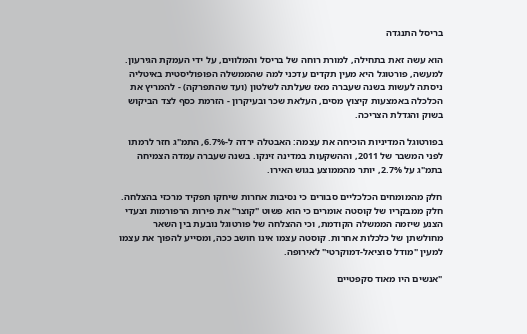בריסל התנגדה

הוא עשה זאת בתחילה, למורת רוחה של בריסל והמלווים, על ידי העמקת הגירעון. למעשה, פורטוגל היא מעין תקדים עדכני למה שהממשלה הפופוליסטית באיטליה ניסתה לעשות בשנה שעברה מאז שעלתה לשלטון (ועד שהתפרקה) - להמריץ את הכלכלה באמצעות קיצוץ מסים, העלאת שכר ובעיקרון - הזרמת כסף לצד הביקוש בשוק והגדלת הצריכה.

בפורטוגל המדיניות הוכיחה את עצמה: האבטלה ירדה ל-6.7%, התמ"ג חזר לרמתו לפני המשבר של 2011, וההשקעות במדינה זינקו. בשנה שעברה עמדה הצמיחה בתמ"ג על 2.7%, יותר מהממוצע בגוש האירו.

חלק מהמומחים הכלכליים סבורים כי נסיבות אחרות שיחקו תפקיד מרכזי בהצלחה. חלק ממבקריו של קוסטה אומרים כי הוא פשוט "קוצר" את פירות הרפורמות וצעדי הצנע שיזמה הממשלה הקודמת, וכי ההצלחה של פורטוגל נובעת בין השאר מחולשתן של כלכלות אחרות. קוסטה עצמו אינו חושב ככה, ומסייע להפוך את עצמו למעין "מודל סוציאל-דמוקרטי" לאירופה.

"אנשים היו מאוד סקפטיים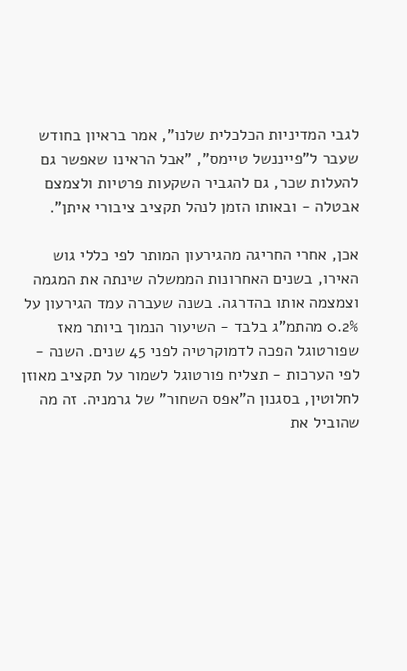לגבי המדיניות הכלכלית שלנו", אמר בראיון בחודש שעבר ל"פייננשל טיימס", "אבל הראינו שאפשר גם להעלות שכר, גם להגביר השקעות פרטיות ולצמצם אבטלה - ובאותו הזמן לנהל תקציב ציבורי איתן".

אכן, אחרי החריגה מהגירעון המותר לפי כללי גוש האירו, בשנים האחרונות הממשלה שינתה את המגמה וצמצמה אותו בהדרגה. בשנה שעברה עמד הגירעון על 0.2% מהתמ"ג בלבד - השיעור הנמוך ביותר מאז שפורטוגל הפכה לדמוקרטיה לפני 45 שנים. השנה - לפי הערכות - תצליח פורטוגל לשמור על תקציב מאוזן לחלוטין, בסגנון ה"אפס השחור" של גרמניה. זה מה שהוביל את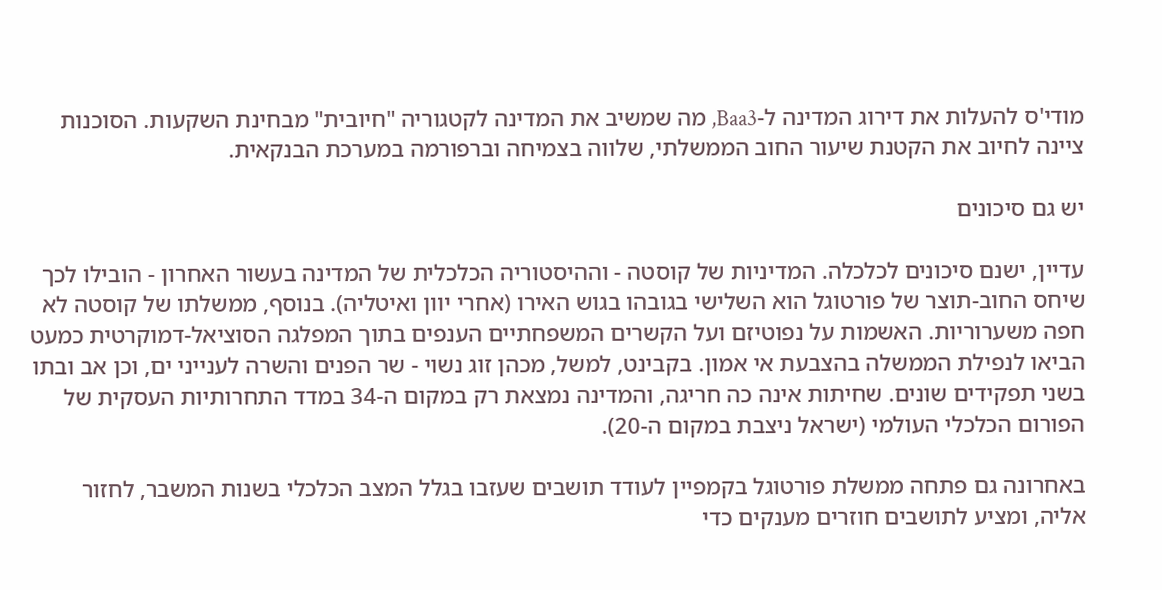מודי'ס להעלות את דירוג המדינה ל-Baa3, מה שמשיב את המדינה לקטגוריה "חיובית" מבחינת השקעות. הסוכנות ציינה לחיוב את הקטנת שיעור החוב הממשלתי, שלווה בצמיחה וברפורמה במערכת הבנקאית.

יש גם סיכונים

עדיין, ישנם סיכונים לכלכלה. המדיניות של קוסטה - וההיסטוריה הכלכלית של המדינה בעשור האחרון - הובילו לכך שיחס החוב-תוצר של פורטוגל הוא השלישי בגובהו בגוש האירו (אחרי יוון ואיטליה). בנוסף, ממשלתו של קוסטה לא חפה משערוריות. האשמות על נפוטיזם ועל הקשרים המשפחתיים הענפים בתוך המפלגה הסוציאל-דמוקרטית כמעט הביאו לנפילת הממשלה בהצבעת אי אמון. בקבינט, למשל, מכהן זוג נשוי - שר הפנים והשרה לענייני ים, וכן אב ובתו בשני תפקידים שונים. שחיתות אינה כה חריגה, והמדינה נמצאת רק במקום ה-34 במדד התחרותיות העסקית של הפורום הכלכלי העולמי (ישראל ניצבת במקום ה-20).

באחרונה גם פתחה ממשלת פורטוגל בקמפיין לעודד תושבים שעזבו בגלל המצב הכלכלי בשנות המשבר, לחזור אליה, ומציע לתושבים חוזרים מענקים כדי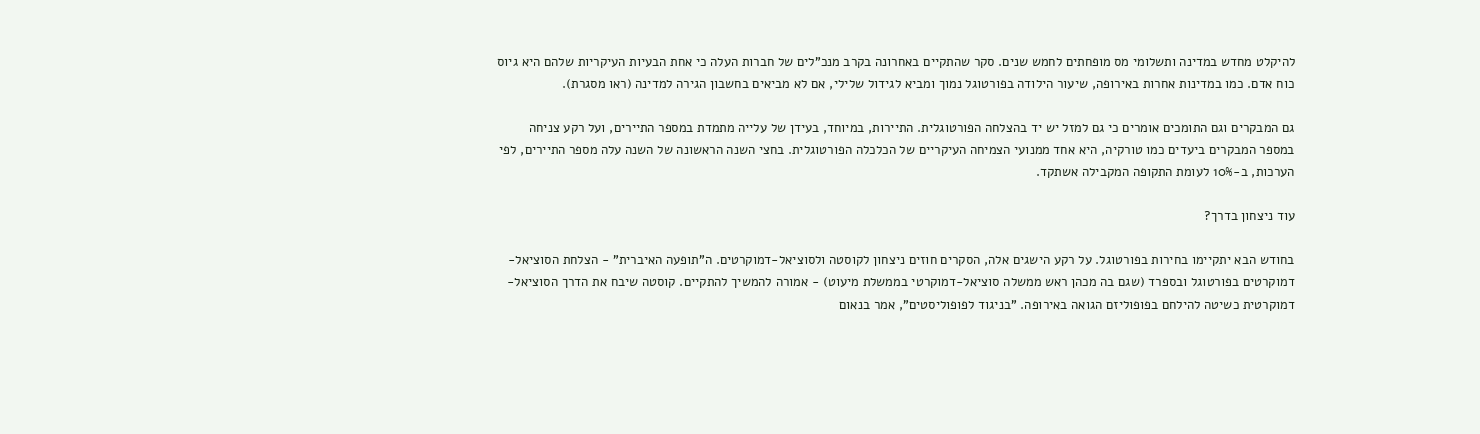להיקלט מחדש במדינה ותשלומי מס מופחתים לחמש שנים. סקר שהתקיים באחרונה בקרב מנכ"לים של חברות העלה כי אחת הבעיות העיקריות שלהם היא גיוס כוח אדם. כמו במדינות אחרות באירופה, שיעור הילודה בפורטוגל נמוך ומביא לגידול שלילי, אם לא מביאים בחשבון הגירה למדינה (ראו מסגרת).

גם המבקרים וגם התומכים אומרים כי גם למזל יש יד בהצלחה הפורטוגלית. התיירות, במיוחד, בעידן של עלייה מתמדת במספר התיירים, ועל רקע צניחה במספר המבקרים ביעדים כמו טורקיה, היא אחד ממנועי הצמיחה העיקריים של הכלכלה הפורטוגלית. בחצי השנה הראשונה של השנה עלה מספר התיירים, לפי הערכות, ב-10% לעומת התקופה המקבילה אשתקד.

עוד ניצחון בדרך?

בחודש הבא יתקיימו בחירות בפורטוגל. על רקע הישגים אלה, הסקרים חוזים ניצחון לקוסטה ולסוציאל-דמוקרטים. ה"תופעה האיברית" - הצלחת הסוציאל-דמוקרטים בפורטוגל ובספרד (שגם בה מכהן ראש ממשלה סוציאל-דמוקרטי בממשלת מיעוט) - אמורה להמשיך להתקיים. קוסטה שיבח את הדרך הסוציאל-דמוקרטית כשיטה להילחם בפופוליזם הגואה באירופה. "בניגוד לפופוליסטים", אמר בנאום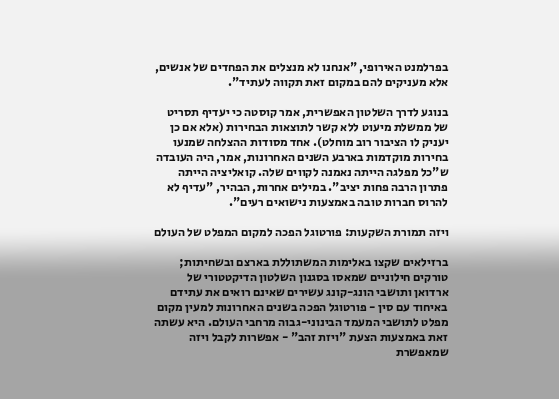בפרלמנט האירופי, "אנחנו לא מנצלים את הפחדים של אנשים, אלא מעניקים להם במקום זאת תקווה לעתיד".

בנוגע לדרך השלטון האפשרית, אמר קוסטה כי יעדיף תסריט של ממשלת מיעוט ללא קשר לתוצאות הבחירות (אלא אם כן יעניק לו הציבור רוב מוחלט). אחד מסודות ההצלחה שמנעו בחירות מוקדמות בארבע השנים האחרונות, אמר, היה העובדה ש"כל מפלגה הייתה נאמנה לקווים שלה. קואליציה הייתה פתרון הרבה פחות יציב". במילים אחרות, הבהיר, "עדיף לא להרוס חברות טובה באמצעות נישואים רעים".

ויזה תמורת השקעות: פורטוגל הפכה למקום המפלט של העולם

ברזילאים שקצו באלימות המשתוללת בארצם ובשחיתות; טורקים חילוניים שמאסו בסגנון השלטון הדיקטטורי של ארדואן ותושבי הונג-קונג עשירים שאינם רואים את עתידם באיחוד עם סין - פורטוגל הפכה בשנים האחרונות למעין מקום מפלט לתושבי המעמד הבינוני-גבוה מרחבי העולם. היא עשתה זאת באמצעות הצעת "ויזת זהב" - אפשרות לקבל ויזה שמאפשרת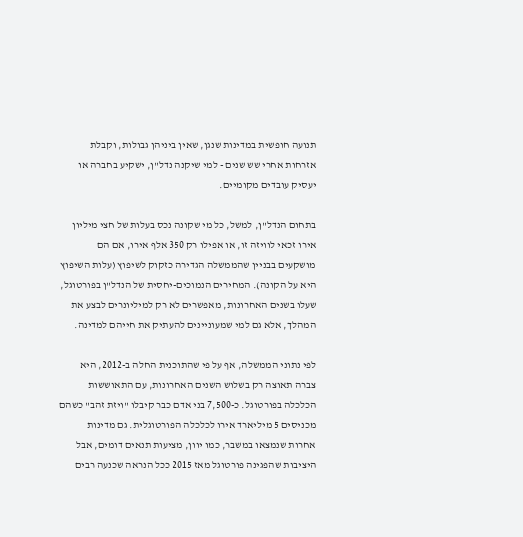תנועה חופשית במדינות שנגן, שאין ביניהן גבולות, וקבלת אזרחות אחרי שש שנים - למי שיקנה נדל"ן, ישקיע בחברה או יעסיק עובדים מקומיים.

בתחום הנדל"ן, למשל, כל מי שקונה נכס בעלות של חצי מיליון אירו זכאי לוויזה זו, או אפילו רק 350 אלף אירו, אם הם מושקעים בבניין שהממשלה הגדירה כזקוק לשיפוץ (עלות השיפוץ היא על הקונה). המחירים הנמוכים-יחסית של הנדל"ן בפורטוגל, שעלו בשנים האחרונות, מאפשרים לא רק למיליונרים לבצע את המהלך, אלא גם למי שמעוניינים להעתיק את חייהם למדינה.

לפי נתוני הממשלה, אף על פי שהתוכנית החלה ב-2012, היא צברה תאוצה רק בשלוש השנים האחרונות, עם התאוששות הכלכלה בפורטוגל. כ-7,500 בני אדם כבר קיבלו "ויזת זהב" כשהם מכניסים 5 מיליארד אירו לכלכלה הפורטוגלית. גם מדינות אחרות שנמצאו במשבר, כמו יוון, מציעות תנאים דומים, אבל היציבות שהפגינה פורטוגל מאז 2015 ככל הנראה שכנעה רבים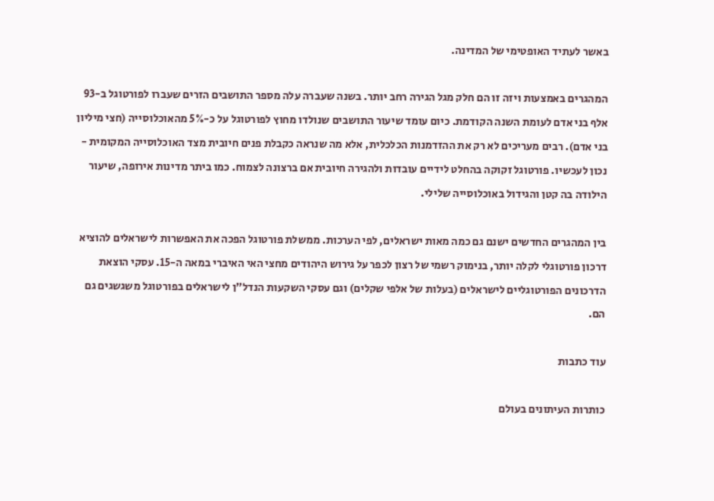באשר לעתיד האופטימי של המדינה.

המהגרים באמצעות ויזה זו הם חלק מגל הגירה רחב יותר. בשנה שעברה עלה מספר התושבים הזרים שעברו לפורטוגל ב-93 אלף בני אדם לעומת השנה הקודמת. כיום עומד שיעור התושבים שנולדו מחוץ לפורטוגל על כ-5% מהאוכלוסייה (חצי מיליון בני אדם). רבים מעריכים לא רק את ההזדמנות הכלכלית, אלא מה שנראה כקבלת פנים חיובית מצד האוכלוסייה המקומית - נכון לעכשיו. פורטוגל זקוקה בהחלט לידיים עובדות ולהגירה חיובית אם ברצונה לצמוח. כמו ביתר מדינות אירופה, שיעור הילודה בה קטן והגידול באוכלוסייה שלילי.

בין המהגרים החדשים ישנם גם כמה מאות ישראלים, לפי הערכות. ממשלת פורטוגל הפכה את האפשרות לישראלים להוציא דרכון פורטוגלי לקלה יותר, בנימוק רשמי של רצון לכפר על גירוש היהודים מחצי האי האיברי במאה ה-15. עסקי הוצאת הדרכונים הפורטוגליים לישראלים (בעלות של אלפי שקלים) וגם עסקי השקעות הנדל"ן לישראלים בפורטוגל משגשגים גם הם.

עוד כתבות

כותרות העיתונים בעולם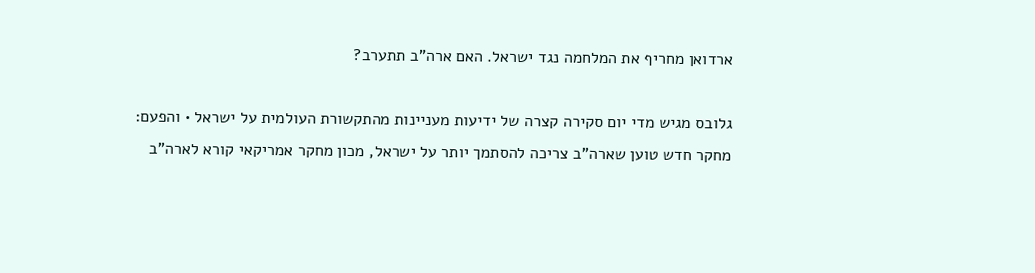ארדואן מחריף את המלחמה נגד ישראל. האם ארה"ב תתערב?

גלובס מגיש מדי יום סקירה קצרה של ידיעות מעניינות מהתקשורת העולמית על ישראל • והפעם: מחקר חדש טוען שארה"ב צריכה להסתמך יותר על ישראל, מכון מחקר אמריקאי קורא לארה"ב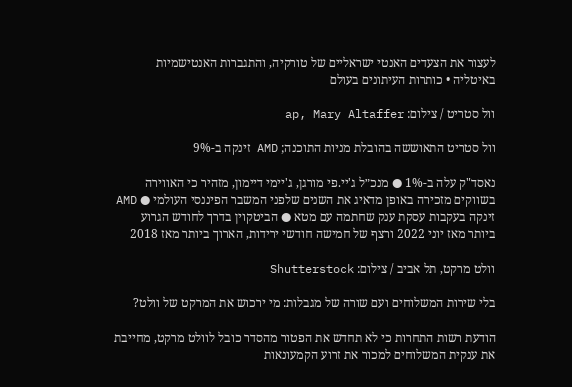לעצור את הצעדים האנטי ישראליים של טורקיה, והתגברות האנטישמיות באיטליה • כותרות העיתונים בעולם

וול סטריט / צילום: ap, Mary Altaffer

וול סטריט התאוששה בהובלת מניות התוכנה; AMD זינקה ב-9%

נאסד"ק עלה ב-1% ● מנכ״ל ג'יי.פי מורגן, ג'יימי דיימון, מזהיר כי האווירה בשווקים מזכירה באופן מדאיג את השנים שלפני המשבר הפיננסי העולמי ● AMD זינקה בעקבות עסקת ענק שחתמה עם מטא ● הביטקוין בדרך לחודש הגרוע ביותר מאז יוני 2022 ורצף של חמישה חודשי ירידות, הארוך ביותר מאז 2018

וולט מרקט, תל אביב / צילום: Shutterstock

בלי שירות המשלוחים ועם שורה של מגבלות: מי ירכוש את המרקט של וולט?

הודעת רשות התחרות כי לא תחדש את הפטור מהסדר כובל לוולט מרקט, מחייבת את ענקית המשלוחים למכור את זרוע הקמעונאות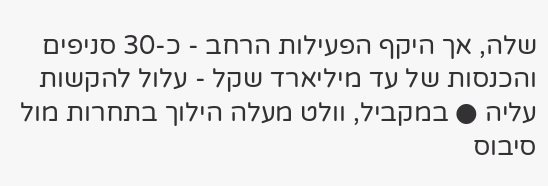שלה, אך היקף הפעילות הרחב - כ-30 סניפים והכנסות של עד מיליארד שקל - עלול להקשות עליה ● במקביל, וולט מעלה הילוך בתחרות מול סיבוס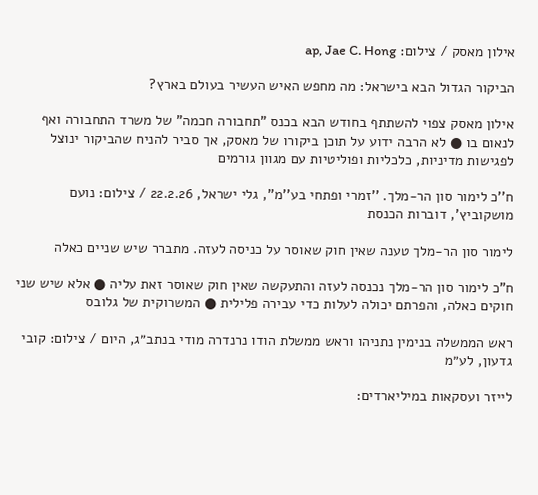אילון מאסק / צילום: ap, Jae C. Hong

הביקור הגדול הבא בישראל: מה מחפש האיש העשיר בעולם בארץ?

אילון מאסק צפוי להשתתף בחודש הבא בכנס "תחבורה חכמה" של משרד התחבורה ואף לנאום בו ● לא הרבה ידוע על תוכן ביקורו של מאסק, אך סביר להניח שהביקור ינוצל לפגישות מדיניות, כלכליות ופוליטיות עם מגוון גורמים

ח''כ לימור סון הר-מלך. ''זמרי ופתחי בע''מ'', גלי ישראל, 22.2.26 / צילום: נועם מושקוביץ', דוברות הכנסת

לימור סון הר-מלך טענה שאין חוק שאוסר על כניסה לעזה. מתברר שיש שניים כאלה

ח"כ לימור סון הר-מלך נכנסה לעזה והתעקשה שאין חוק שאוסר זאת עליה ● אלא שיש שני חוקים כאלה, והפרתם יכולה לעלות כדי עבירה פלילית ● המשרוקית של גלובס

ראש הממשלה בנימין נתניהו וראש ממשלת הודו נרנדרה מודי בנתב״ג, היום / צילום: קובי גדעון, לע״מ

לייזר ועסקאות במיליארדים: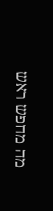מה מחפש ראש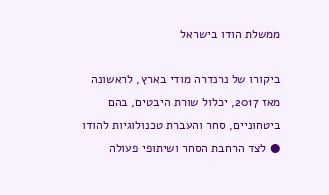ממשלת הודו בישראל

ביקורו של נרנדרה מודי בארץ, לראשונה מאז 2017, יכלול שורת היבטים, בהם ביטחוניים, סחר והעברת טכנולוגיות להודו ● לצד הרחבת הסחר ושיתופי פעולה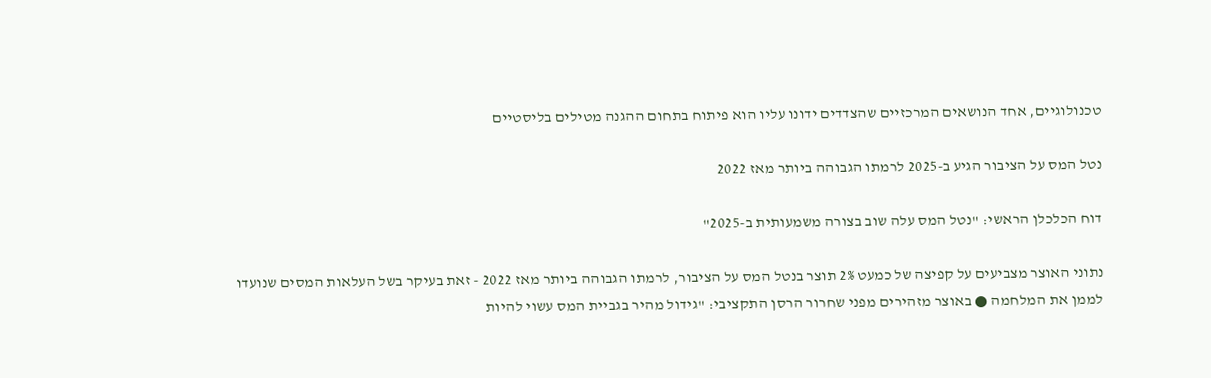טכנולוגיים, אחד הנושאים המרכזיים שהצדדים ידונו עליו הוא פיתוח בתחום ההגנה מטילים בליסטיים

נטל המס על הציבור הגיע ב-2025 לרמתו הגבוהה ביותר מאז 2022

דוח הכלכלן הראשי: "נטל המס עלה שוב בצורה משמעותית ב-2025"

נתוני האוצר מצביעים על קפיצה של כמעט 2% תוצר בנטל המס על הציבור, לרמתו הגבוהה ביותר מאז 2022 - זאת בעיקר בשל העלאות המסים שנועדו לממן את המלחמה ● באוצר מזהירים מפני שחרור הרסן התקציבי: "גידול מהיר בגביית המס עשוי להיות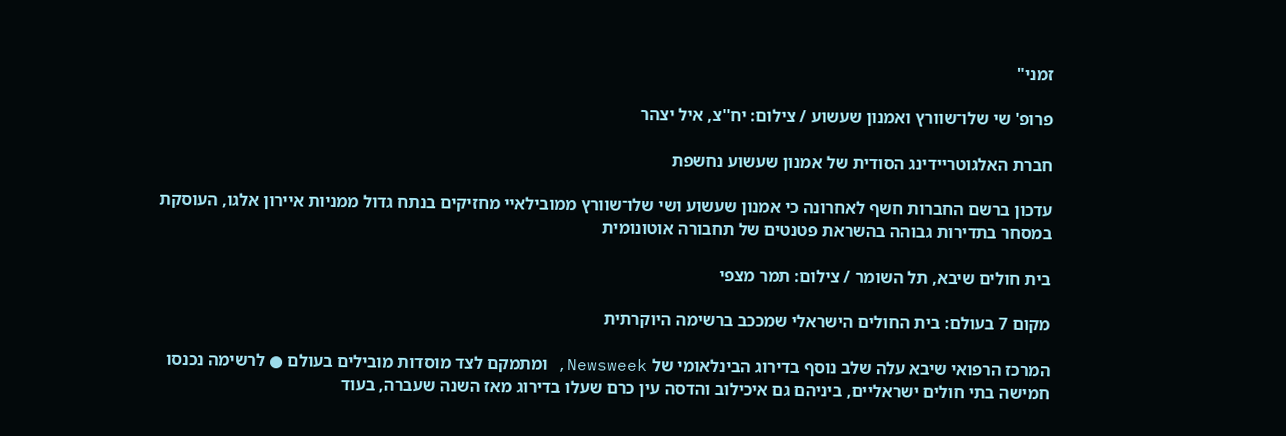זמני"

פרופ' שי שלו־שוורץ ואמנון שעשוע / צילום: יח''צ, איל יצהר

חברת האלגוטריידינג הסודית של אמנון שעשוע נחשפת

עדכון ברשם החברות חשף לאחרונה כי אמנון שעשוע ושי שלו־שוורץ ממובילאיי מחזיקים בנתח גדול ממניות איירון אלגו, העוסקת במסחר בתדירות גבוהה בהשראת פטנטים של תחבורה אוטונומית

בית חולים שיבא, תל השומר / צילום: תמר מצפי

מקום 7 בעולם: בית החולים הישראלי שמככב ברשימה היוקרתית

המרכז הרפואי שיבא עלה שלב נוסף בדירוג הבינלאומי של Newsweek, ומתמקם לצד מוסדות מובילים בעולם ● לרשימה נכנסו חמישה בתי חולים ישראליים, ביניהם גם איכילוב והדסה עין כרם שעלו בדירוג מאז השנה שעברה, בעוד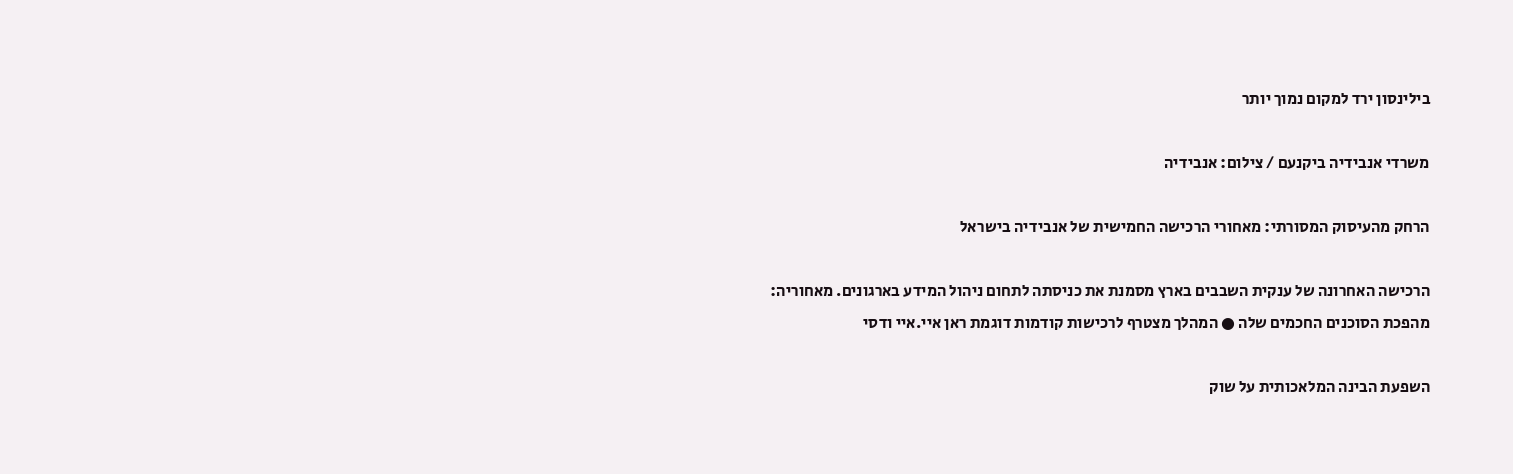בילינסון ירד למקום נמוך יותר

משרדי אנבידיה ביקנעם / צילום: אנבידיה

הרחק מהעיסוק המסורתי: מאחורי הרכישה החמישית של אנבידיה בישראל

הרכישה האחרונה של ענקית השבבים בארץ מסמנת את כניסתה לתחום ניהול המידע בארגונים. מאחוריה: מהפכת הסוכנים החכמים שלה ● המהלך מצטרף לרכישות קודמות דוגמת ראן איי.איי ודסי

השפעת הבינה המלאכותית על שוק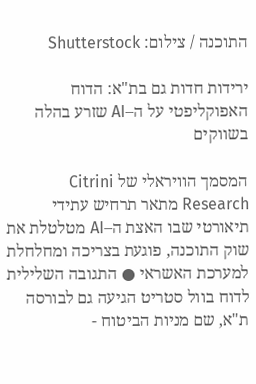התוכנה / צילום: Shutterstock

ירידות חדות גם בת"א: הדוח האפוקליפטי על ה–AI שזרע בהלה בשווקים

המסמך הוויראלי של Citrini Research מתאר תרחיש עתידי תיאורטי שבו האצת ה–AI מטלטלת את שוק התוכנה, פוגעת בצריכה ומחלחלת למערכת האשראי ● התגובה השלילית לדוח בוול סטריט הגיעה גם לבורסה ת"א, שם מניות הביטוח -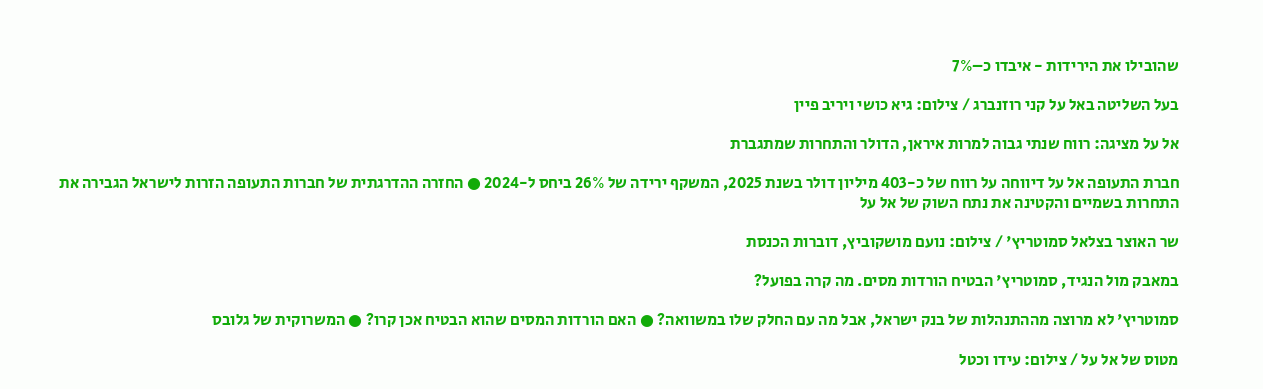שהובילו את הירידות - איבדו כ–7%

בעל השליטה באל על קני רוזנברג / צילום: גיא כושי ויריב פיין

אל על מציגה: רווח שנתי גבוה למרות איראן, הדולר והתחרות שמתגברת

חברת התעופה אל על דיווחה על רווח של כ-403 מיליון דולר בשנת 2025, המשקף ירידה של 26% ביחס ל-2024 ● החזרה ההדרגתית של חברות התעופה הזרות לישראל הגבירה את התחרות בשמיים והקטינה את נתח השוק של אל על

שר האוצר בצלאל סמוטריץ' / צילום: נועם מושקוביץ, דוברות הכנסת

במאבק מול הנגיד, סמוטריץ' הבטיח הורדות מסים. מה קרה בפועל?

סמוטריץ' לא מרוצה מההתנהלות של בנק ישראל, אבל מה עם החלק שלו במשוואה? ● האם הורדות המסים שהוא הבטיח אכן קרו? ● המשרוקית של גלובס

מטוס של אל על / צילום: עידו וכטל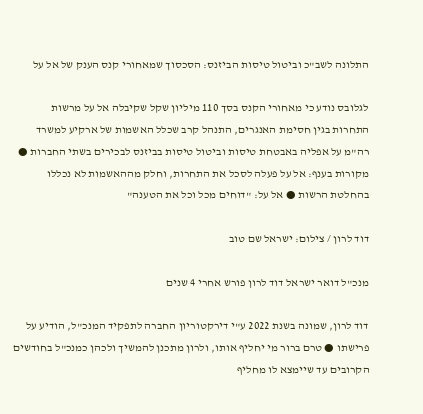התלונה לשב"כ וביטול טיסות הביזנס: הסכסוך שמאחורי קנס הענק של אל על

לגלובס נודע כי מאחורי הקנס בסך 110 מיליון שקל שקיבלה אל על מרשות התחרות בגין חסימת האנגרים, התנהל קרב שכלל האשמות של ארקיע למשרד רה"מ על אפליה באבטחת טיסות וביטול טיסות בביזנס לבכירים בשתי החברות ● מקורות בענף: אל על פעלה לסכל את התחרות, וחלק מההאשמות לא נכללו בהחלטת הרשות ● אל על: "דוחים מכל וכל את הטענה"

דוד לרון / צילום: ישראל שם טוב

מנכ"ל דואר ישראל דוד לרון פורש אחרי 4 שנים

דוד לרון, שמונה בשנת 2022 ע"י דירקטוריון החברה לתפקיד המנכ"ל, הודיע על פרישתו ● טרם ברור מי יחליף אותו, ולרון מתכנן להמשיך ולכהן כמנכ"ל בחודשים הקרובים עד שיימצא לו מחליף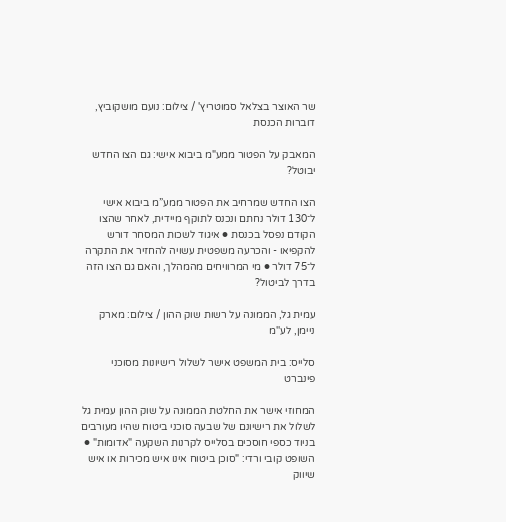שר האוצר בצלאל סמוטריץ' / צילום: נועם מושקוביץ, דוברות הכנסת

המאבק על הפטור ממע"מ ביבוא אישי: גם הצו החדש יבוטל?

הצו החדש שמרחיב את הפטור ממע”מ ביבוא אישי ל־130 דולר נחתם ונכנס לתוקף מיידית, לאחר שהצו הקודם נפסל בכנסת ● איגוד לשכות המסחר דורש להקפיאו - והכרעה משפטית עשויה להחזיר את התקרה ל־75 דולר ● מי המרוויחים מהמהלך, והאם גם הצו הזה בדרך לביטול?

עמית גל, הממונה על רשות שוק ההון / צילום: מארק ניימן, לע''מ

סלייס: בית המשפט אישר לשלול רישיונות מסוכני פינברט

המחוזי אישר את החלטת הממונה על שוק ההון עמית גל לשלול את רישיונם של שבעה סוכני ביטוח שהיו מעורבים בניוד כספי חוסכים בסלייס לקרנות השקעה "אדומות" ● השופט קובי ורדי: "סוכן ביטוח אינו איש מכירות או איש שיווק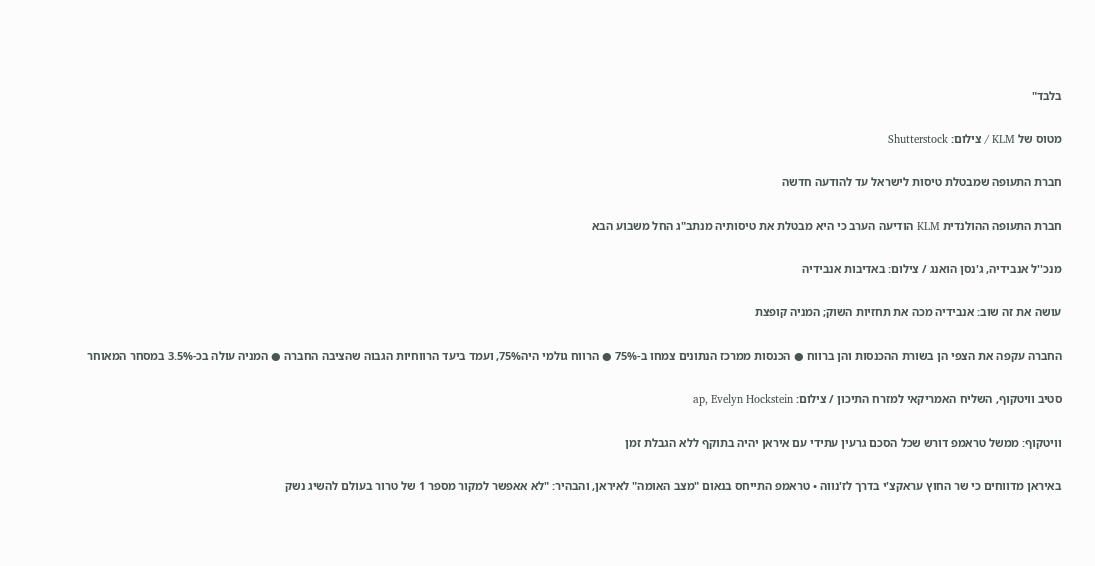בלבד"

מטוס של KLM / צילום: Shutterstock

חברת התעופה שמבטלת טיסות לישראל עד להודעה חדשה

חברת התעופה ההולנדית KLM הודיעה הערב כי היא מבטלת את טיסותיה מנתב"ג החל משבוע הבא

מנכ''ל אנבידיה, ג'נסן הואנג / צילום: באדיבות אנבידיה

עושה את זה שוב: אנבידיה מכה את תחזיות השוק; המניה קופצת

החברה עקפה את הצפי הן בשורת ההכנסות והן ברווח ● הכנסות ממרכז הנתונים צמחו ב-75% ● הרווח גולמי היה75%, ועמד ביעד הרווחיות הגבוה שהציבה החברה ● המניה עולה בכ-3.5% במסחר המאוחר

סטיב וויטקוף, השליח האמריקאי למזרח התיכון / צילום: ap, Evelyn Hockstein

וויטקוף: ממשל טראמפ דורש שכל הסכם גרעין עתידי עם איראן יהיה בתוקף ללא הגבלת זמן

באיראן מדווחים כי שר החוץ עראקצ'י בדרך לז'נווה • טראמפ התייחס בנאום "מצב האומה" לאיראן, והבהיר: "לא אאפשר למקור מספר 1 של טרור בעולם להשיג נשק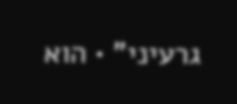גרעיני" • הוא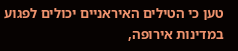טען כי הטילים האיראניים יכולים לפגוע במדינות אירופה,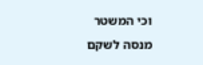וכי המשטר מנסה לשקם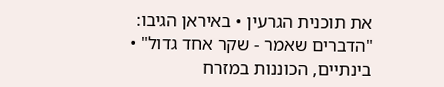את תוכנית הגרעין • באיראן הגיבו: "הדברים שאמר - שקר אחד גדול" • בינתיים, הכוננות במזרח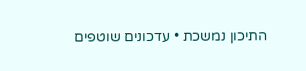התיכון נמשכת • עדכונים שוטפים